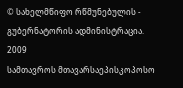© სახელმწიფო რწმუნებულის - გუბერნატორის ადმინისტრაცია. 2009
სამთავროს მთავარსაეპისკოპოსო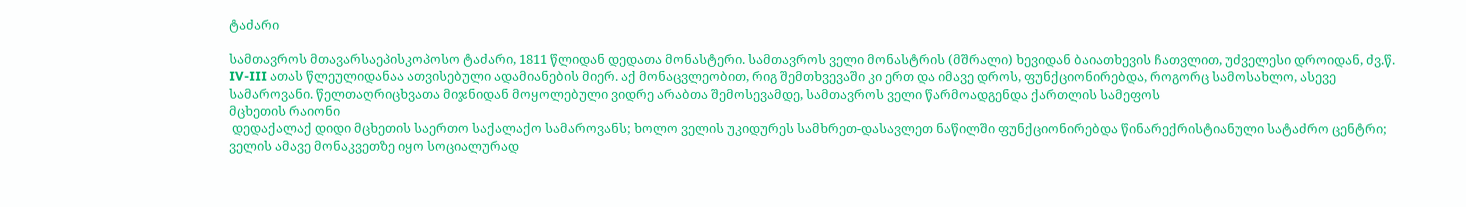ტაძარი

სამთავროს მთავარსაეპისკოპოსო ტაძარი, 1811 წლიდან დედათა მონასტერი. სამთავროს ველი მონასტრის (მშრალი) ხევიდან ბაიათხევის ჩათვლით, უძველესი დროიდან, ძვ.წ. IV-III ათას წლეულიდანაა ათვისებული ადამიანების მიერ. აქ მონაცვლეობით, რიგ შემთხვევაში კი ერთ და იმავე დროს, ფუნქციონირებდა, როგორც სამოსახლო, ასევე სამაროვანი. წელთაღრიცხვათა მიჯნიდან მოყოლებული ვიდრე არაბთა შემოსევამდე, სამთავროს ველი წარმოადგენდა ქართლის სამეფოს
მცხეთის რაიონი
 დედაქალაქ დიდი მცხეთის საერთო საქალაქო სამაროვანს; ხოლო ველის უკიდურეს სამხრეთ-დასავლეთ ნაწილში ფუნქციონირებდა წინარექრისტიანული სატაძრო ცენტრი; ველის ამავე მონაკვეთზე იყო სოციალურად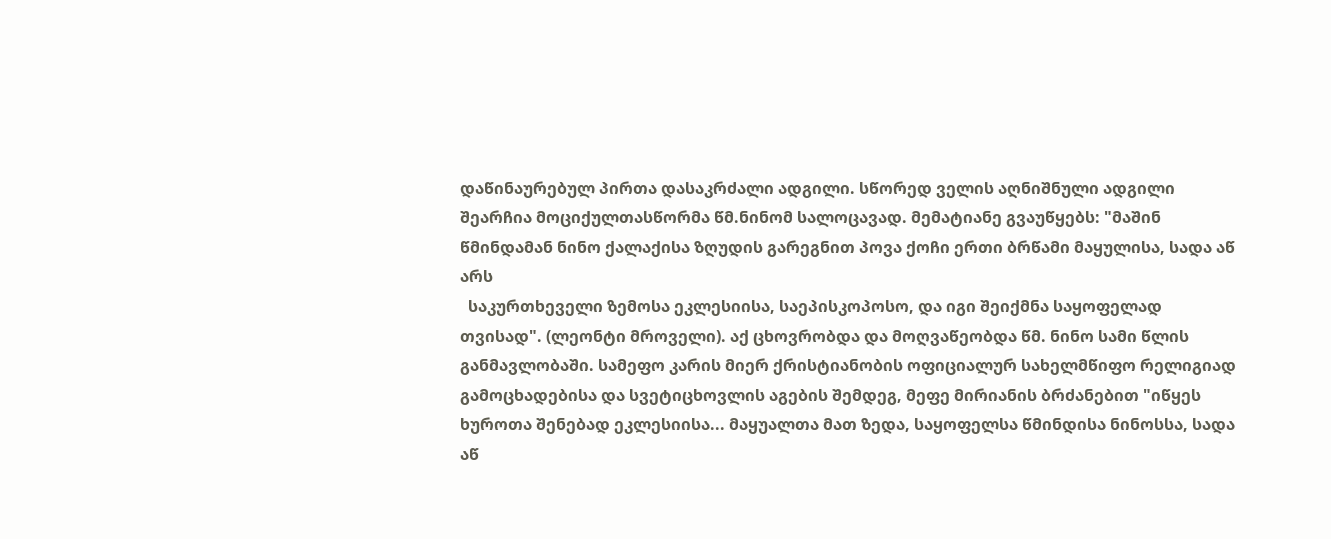დაწინაურებულ პირთა დასაკრძალი ადგილი. სწორედ ველის აღნიშნული ადგილი შეარჩია მოციქულთასწორმა წმ.ნინომ სალოცავად. მემატიანე გვაუწყებს: "მაშინ წმინდამან ნინო ქალაქისა ზღუდის გარეგნით პოვა ქოჩი ერთი ბრწამი მაყულისა, სადა აწ არს
  საკურთხეველი ზემოსა ეკლესიისა, საეპისკოპოსო, და იგი შეიქმნა საყოფელად თვისად". (ლეონტი მროველი). აქ ცხოვრობდა და მოღვაწეობდა წმ. ნინო სამი წლის განმავლობაში. სამეფო კარის მიერ ქრისტიანობის ოფიციალურ სახელმწიფო რელიგიად გამოცხადებისა და სვეტიცხოვლის აგების შემდეგ, მეფე მირიანის ბრძანებით "იწყეს ხუროთა შენებად ეკლესიისა... მაყუალთა მათ ზედა, საყოფელსა წმინდისა ნინოსსა, სადა აწ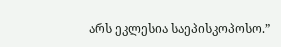არს ეკლესია საეპისკოპოსო.”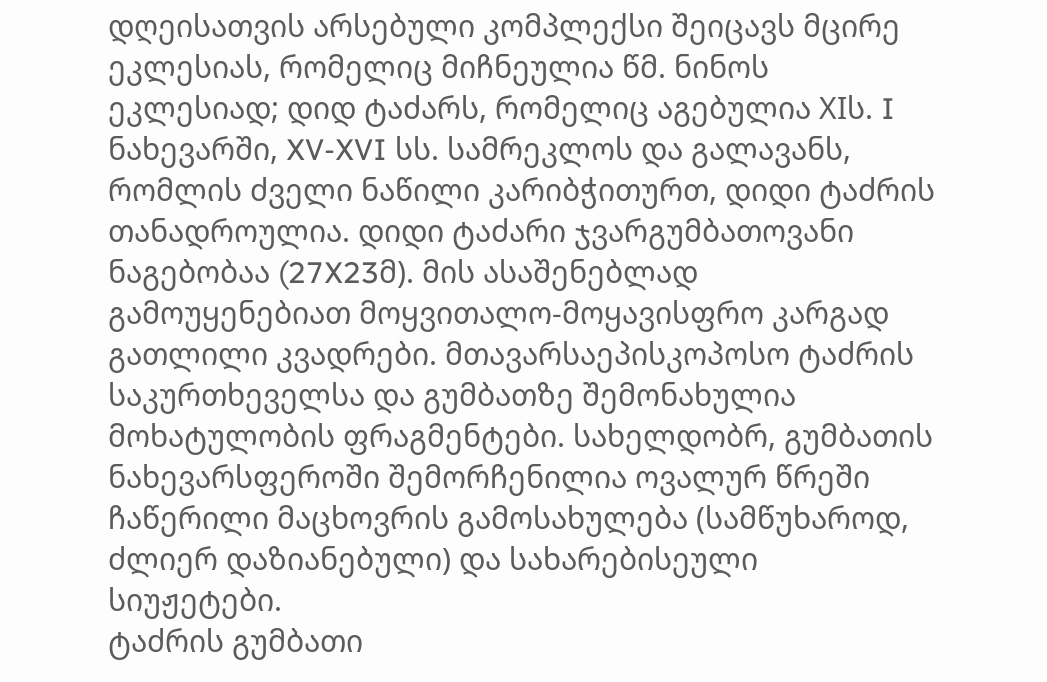დღეისათვის არსებული კომპლექსი შეიცავს მცირე ეკლესიას, რომელიც მიჩნეულია წმ. ნინოს ეკლესიად; დიდ ტაძარს, რომელიც აგებულია XIს. I ნახევარში, XV-XVI სს. სამრეკლოს და გალავანს, რომლის ძველი ნაწილი კარიბჭითურთ, დიდი ტაძრის თანადროულია. დიდი ტაძარი ჯვარგუმბათოვანი ნაგებობაა (27X23მ). მის ასაშენებლად გამოუყენებიათ მოყვითალო-მოყავისფრო კარგად გათლილი კვადრები. მთავარსაეპისკოპოსო ტაძრის საკურთხეველსა და გუმბათზე შემონახულია მოხატულობის ფრაგმენტები. სახელდობრ, გუმბათის ნახევარსფეროში შემორჩენილია ოვალურ წრეში ჩაწერილი მაცხოვრის გამოსახულება (სამწუხაროდ, ძლიერ დაზიანებული) და სახარებისეული სიუჟეტები.
ტაძრის გუმბათი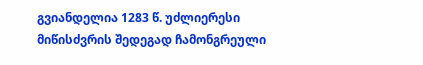გვიანდელია 1283 წ. უძლიერესი მიწისძვრის შედეგად ჩამონგრეული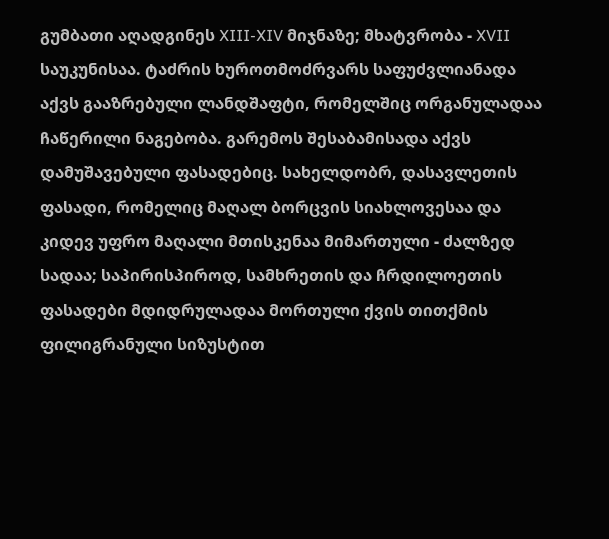გუმბათი აღადგინეს XIII-XIV მიჯნაზე; მხატვრობა - XVII საუკუნისაა. ტაძრის ხუროთმოძრვარს საფუძვლიანადა აქვს გააზრებული ლანდშაფტი, რომელშიც ორგანულადაა ჩაწერილი ნაგებობა. გარემოს შესაბამისადა აქვს დამუშავებული ფასადებიც. სახელდობრ, დასავლეთის ფასადი, რომელიც მაღალ ბორცვის სიახლოვესაა და კიდევ უფრო მაღალი მთისკენაა მიმართული - ძალზედ სადაა; საპირისპიროდ, სამხრეთის და ჩრდილოეთის ფასადები მდიდრულადაა მორთული ქვის თითქმის ფილიგრანული სიზუსტით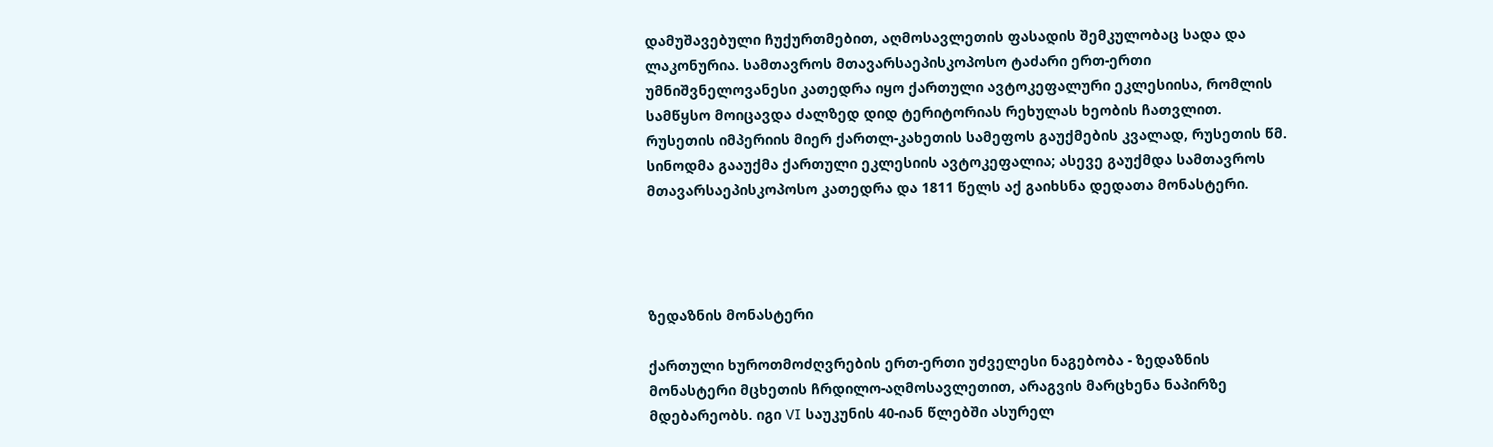დამუშავებული ჩუქურთმებით, აღმოსავლეთის ფასადის შემკულობაც სადა და ლაკონურია. სამთავროს მთავარსაეპისკოპოსო ტაძარი ერთ-ერთი უმნიშვნელოვანესი კათედრა იყო ქართული ავტოკეფალური ეკლესიისა, რომლის სამწყსო მოიცავდა ძალზედ დიდ ტერიტორიას რეხულას ხეობის ჩათვლით. რუსეთის იმპერიის მიერ ქართლ-კახეთის სამეფოს გაუქმების კვალად, რუსეთის წმ. სინოდმა გააუქმა ქართული ეკლესიის ავტოკეფალია; ასევე გაუქმდა სამთავროს მთავარსაეპისკოპოსო კათედრა და 1811 წელს აქ გაიხსნა დედათა მონასტერი.




ზედაზნის მონასტერი

ქართული ხუროთმოძღვრების ერთ-ერთი უძველესი ნაგებობა - ზედაზნის მონასტერი მცხეთის ჩრდილო-აღმოსავლეთით, არაგვის მარცხენა ნაპირზე მდებარეობს. იგი VI საუკუნის 40-იან წლებში ასურელ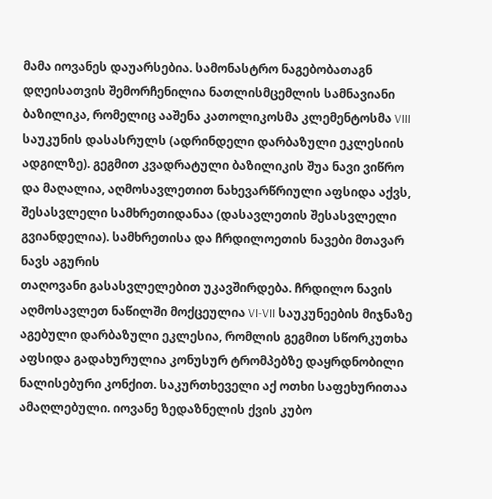მამა იოვანეს დაუარსებია. სამონასტრო ნაგებობათაგნ დღეისათვის შემორჩენილია ნათლისმცემლის სამნავიანი ბაზილიკა, რომელიც ააშენა კათოლიკოსმა კლემენტოსმა VIII საუკუნის დასასრულს (ადრინდელი დარბაზული ეკლესიის ადგილზე). გეგმით კვადრატული ბაზილიკის შუა ნავი ვიწრო და მაღალია, აღმოსავლეთით ნახევარწრიული აფსიდა აქვს, შესასვლელი სამხრეთიდანაა (დასავლეთის შესასვლელი გვიანდელია). სამხრეთისა და ჩრდილოეთის ნავები მთავარ ნავს აგურის
თაღოვანი გასასვლელებით უკავშირდება. ჩრდილო ნავის აღმოსავლეთ ნაწილში მოქცეულია VI-VII საუკუნეების მიჯნაზე აგებული დარბაზული ეკლესია, რომლის გეგმით სწორკუთხა აფსიდა გადახურულია კონუსურ ტრომპებზე დაყრდნობილი ნალისებური კონქით. საკურთხეველი აქ ოთხი საფეხურითაა ამაღლებული. იოვანე ზედაზნელის ქვის კუბო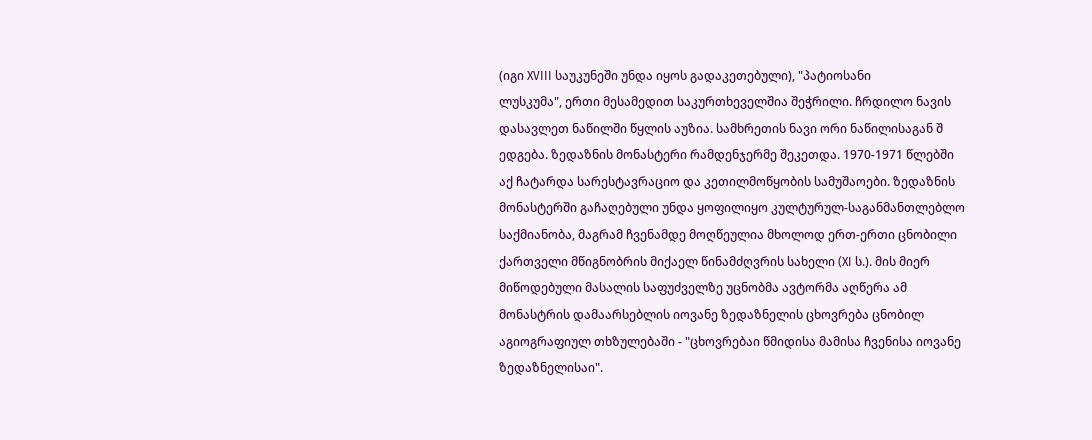(იგი XVIII საუკუნეში უნდა იყოს გადაკეთებული), "პატიოსანი
ლუსკუმა", ერთი მესამედით საკურთხეველშია შეჭრილი. ჩრდილო ნავის დასავლეთ ნაწილში წყლის აუზია. სამხრეთის ნავი ორი ნაწილისაგან შ ედგება. ზედაზნის მონასტერი რამდენჯერმე შეკეთდა. 1970-1971 წლებში აქ ჩატარდა სარესტავრაციო და კეთილმოწყობის სამუშაოები. ზედაზნის მონასტერში გაჩაღებული უნდა ყოფილიყო კულტურულ-საგანმანთლებლო საქმიანობა, მაგრამ ჩვენამდე მოღწეულია მხოლოდ ერთ-ერთი ცნობილი ქართველი მწიგნობრის მიქაელ წინამძღვრის სახელი (XI ს.). მის მიერ მიწოდებული მასალის საფუძველზე უცნობმა ავტორმა აღწერა ამ მონასტრის დამაარსებლის იოვანე ზედაზნელის ცხოვრება ცნობილ აგიოგრაფიულ თხზულებაში - "ცხოვრებაი წმიდისა მამისა ჩვენისა იოვანე ზედაზნელისაი".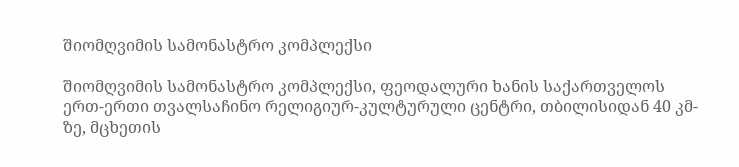შიომღვიმის სამონასტრო კომპლექსი

შიომღვიმის სამონასტრო კომპლექსი, ფეოდალური ხანის საქართველოს ერთ-ერთი თვალსაჩინო რელიგიურ-კულტურული ცენტრი, თბილისიდან 40 კმ-ზე, მცხეთის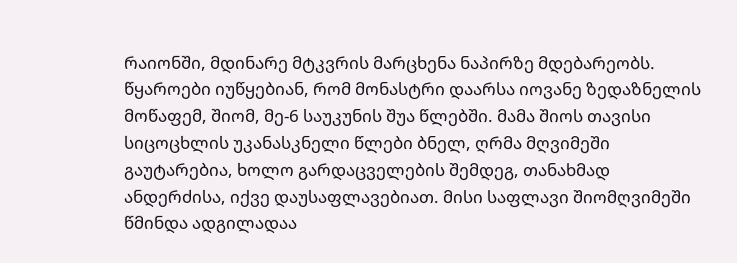რაიონში, მდინარე მტკვრის მარცხენა ნაპირზე მდებარეობს. წყაროები იუწყებიან, რომ მონასტრი დაარსა იოვანე ზედაზნელის მოწაფემ, შიომ, მე-6 საუკუნის შუა წლებში. მამა შიოს თავისი სიცოცხლის უკანასკნელი წლები ბნელ, ღრმა მღვიმეში გაუტარებია, ხოლო გარდაცველების შემდეგ, თანახმად ანდერძისა, იქვე დაუსაფლავებიათ. მისი საფლავი შიომღვიმეში წმინდა ადგილადაა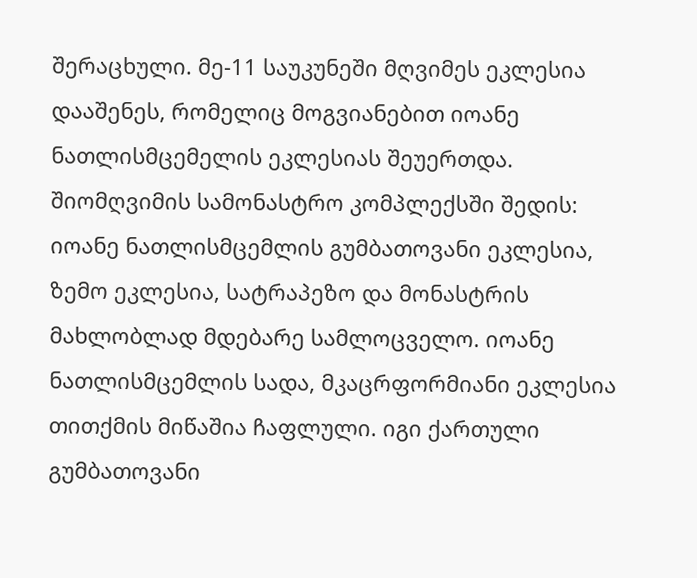შერაცხული. მე-11 საუკუნეში მღვიმეს ეკლესია დააშენეს, რომელიც მოგვიანებით იოანე ნათლისმცემელის ეკლესიას შეუერთდა. შიომღვიმის სამონასტრო კომპლექსში შედის: იოანე ნათლისმცემლის გუმბათოვანი ეკლესია, ზემო ეკლესია, სატრაპეზო და მონასტრის მახლობლად მდებარე სამლოცველო. იოანე ნათლისმცემლის სადა, მკაცრფორმიანი ეკლესია თითქმის მიწაშია ჩაფლული. იგი ქართული გუმბათოვანი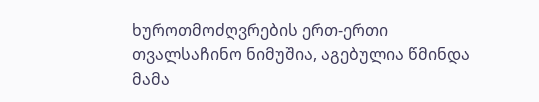ხუროთმოძღვრების ერთ-ერთი თვალსაჩინო ნიმუშია, აგებულია წმინდა მამა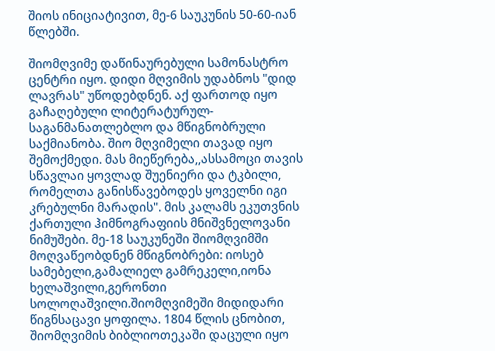შიოს ინიციატივით, მე-6 საუკუნის 50-60-იან წლებში.

შიომღვიმე დაწინაურებული სამონასტრო ცენტრი იყო. დიდი მღვიმის უდაბნოს "დიდ ლავრას" უწოდებდნენ. აქ ფართოდ იყო გაჩაღებული ლიტერატურულ-საგანმანათლებლო და მწიგნობრული საქმიანობა. შიო მღვიმელი თავად იყო შემოქმედი. მას მიეწერება,,ასსამოცი თავის სწავლაი ყოვლად შუენიერი და ტკბილი, რომელთა განისწავებოდეს ყოველნი იგი კრებულნი მარადის". მის კალამს ეკუთვნის ქართული ჰიმნოგრაფიის მნიშვნელოვანი ნიმუშები. მე-18 საუკუნეში შიომღვიმში მოღვაწეობდნენ მწიგნობრები: იოსებ სამებელი,გამალიელ გამრეკელი,იონა ხელაშვილი,გერონთი სოლოღაშვილი.შიომღვიმეში მიდიდარი წიგნსაცავი ყოფილა. 1804 წლის ცნობით, შიომღვიმის ბიბლიოთეკაში დაცული იყო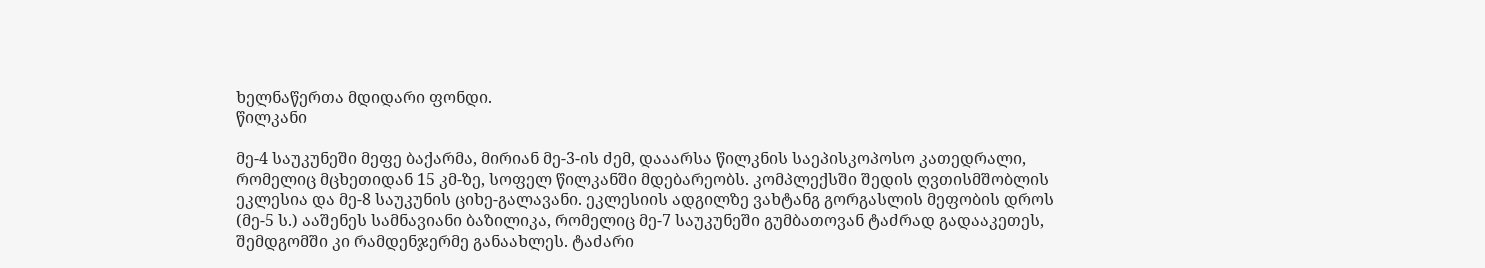ხელნაწერთა მდიდარი ფონდი.
წილკანი

მე-4 საუკუნეში მეფე ბაქარმა, მირიან მე-3-ის ძემ, დააარსა წილკნის საეპისკოპოსო კათედრალი, რომელიც მცხეთიდან 15 კმ-ზე, სოფელ წილკანში მდებარეობს. კომპლექსში შედის ღვთისმშობლის ეკლესია და მე-8 საუკუნის ციხე-გალავანი. ეკლესიის ადგილზე ვახტანგ გორგასლის მეფობის დროს (მე-5 ს.) ააშენეს სამნავიანი ბაზილიკა, რომელიც მე-7 საუკუნეში გუმბათოვან ტაძრად გადააკეთეს, შემდგომში კი რამდენჯერმე განაახლეს. ტაძარი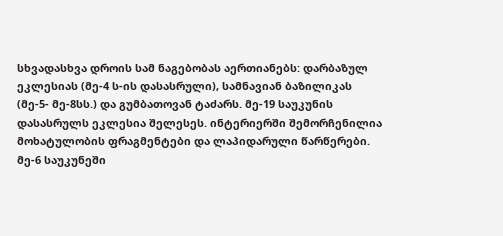სხვადასხვა დროის სამ ნაგებობას აერთიანებს: დარბაზულ ეკლესიას (მე-4 ს-ის დასასრული), სამნავიან ბაზილიკას (მე-5- მე-8სს.) და გუმბათოვან ტაძარს. მე-19 საუკუნის დასასრულს ეკლესია შელესეს. ინტერიერში შემორჩენილია მოხატულობის ფრაგმენტები და ლაპიდარული წარწერები. მე-6 საუკუნეში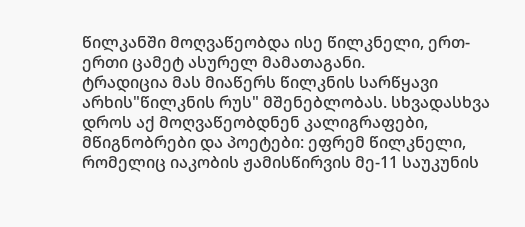წილკანში მოღვაწეობდა ისე წილკნელი, ერთ-ერთი ცამეტ ასურელ მამათაგანი.
ტრადიცია მას მიაწერს წილკნის სარწყავი არხის"წილკნის რუს" მშენებლობას. სხვადასხვა დროს აქ მოღვაწეობდნენ კალიგრაფები, მწიგნობრები და პოეტები: ეფრემ წილკნელი, რომელიც იაკობის ჟამისწირვის მე-11 საუკუნის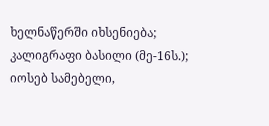ხელნაწერში იხსენიება; კალიგრაფი ბასილი (მე-16ს.); იოსებ სამებელი,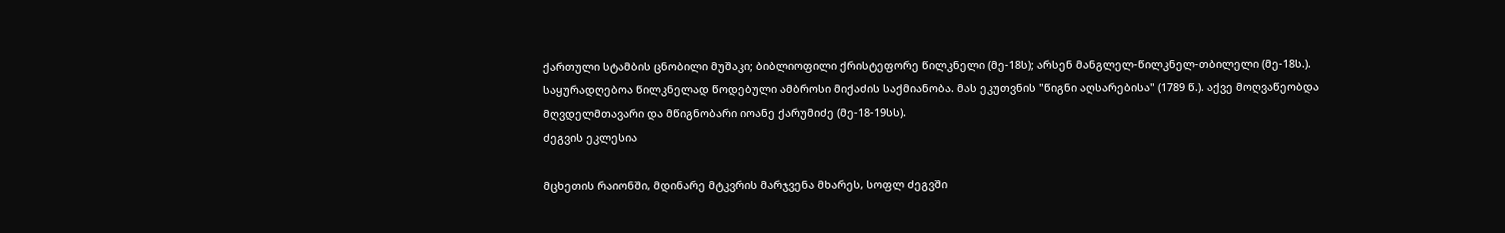ქართული სტამბის ცნობილი მუშაკი; ბიბლიოფილი ქრისტეფორე წილკნელი (მე-18ს); არსენ მანგლელ-წილკნელ-თბილელი (მე-18ს.). საყურადღებოა წილკნელად წოდებული ამბროსი მიქაძის საქმიანობა. მას ეკუთვნის "წიგნი აღსარებისა" (1789 წ.). აქვე მოღვაწეობდა მღვდელმთავარი და მწიგნობარი იოანე ქარუმიძე (მე-18-19სს).
ძეგვის ეკლესია

მცხეთის რაიონში, მდინარე მტკვრის მარჯვენა მხარეს, სოფლ ძეგვში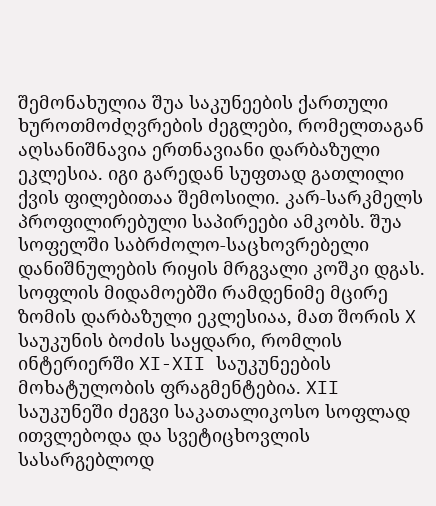შემონახულია შუა საკუნეების ქართული ხუროთმოძღვრების ძეგლები, რომელთაგან აღსანიშნავია ერთნავიანი დარბაზული ეკლესია. იგი გარედან სუფთად გათლილი ქვის ფილებითაა შემოსილი. კარ-სარკმელს პროფილირებული საპირეები ამკობს. შუა სოფელში საბრძოლო-საცხოვრებელი დანიშნულების რიყის მრგვალი კოშკი დგას. სოფლის მიდამოებში რამდენიმე მცირე ზომის დარბაზული ეკლესიაა, მათ შორის X საუკუნის ბოძის საყდარი, რომლის ინტერიერში XI-XII საუკუნეების მოხატულობის ფრაგმენტებია. XII საუკუნეში ძეგვი საკათალიკოსო სოფლად ითვლებოდა და სვეტიცხოვლის სასარგებლოდ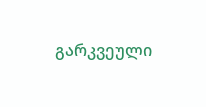გარკვეული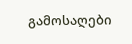გამოსაღები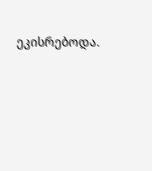ეკისრებოდა.